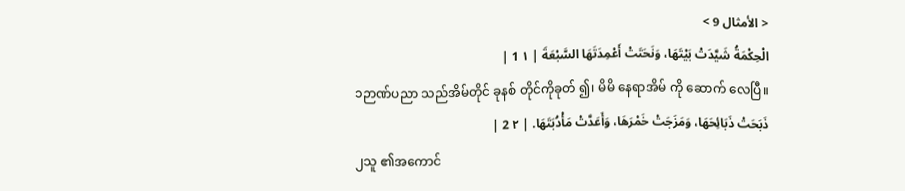< الأمثال 9 >
الْحِكْمَةُ شَيَّدَتْ بَيْتَهَا، وَنَحَتَتْ أَعْمِدَتَهَا السَّبْعَةَ | ١ 1 |
၁ဉာဏ်ပညာ သည်အိမ်တိုင် ခုနစ် တိုင်ကိုခုတ် ၍၊ မိမိ နေရာအိမ် ကို ဆောက် လေပြီ။
ذَبَحَتْ ذَبَائِحَهَا، وَمَزَجَتْ خَمْرَهَا، وَأَعَدَّتْ مَأْدُبَتَهَا. | ٢ 2 |
၂သူ ၏အကောင်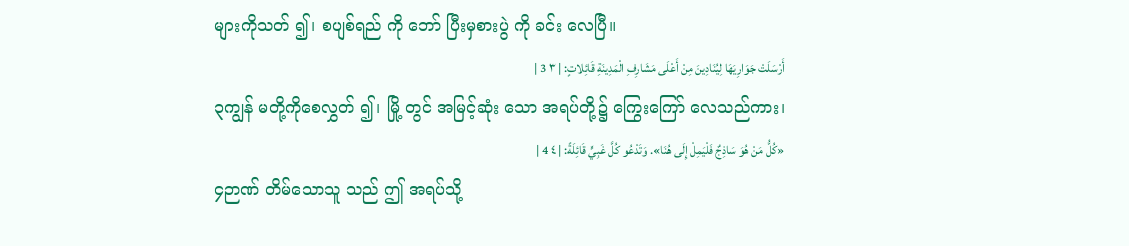များကိုသတ် ၍၊ စပျစ်ရည် ကို ဘော် ပြီးမှစားပွဲ ကို ခင်း လေပြီ။
أَرْسَلَتْ جَوَارِيَهَا لِيُنَادِينَ مِنْ أَعْلَى مَشَارِفِ الْمَدِينَةِ قَائِلاتٍ: | ٣ 3 |
၃ကျွန် မတို့ကိုစေလွှတ် ၍၊ မြို့ တွင် အမြင့်ဆုံး သော အရပ်တို့၌ ကြွေးကြော် လေသည်ကား၊
«كُلُّ مَنْ هُوَ سَاذِجٌ فَلْيَمِلْ إِلَى هُنَا». وَتَدْعُو كُلَّ غَبِيٍّ قَائِلَةً: | ٤ 4 |
၄ဉာဏ် တိမ်သောသူ သည် ဤ အရပ်သို့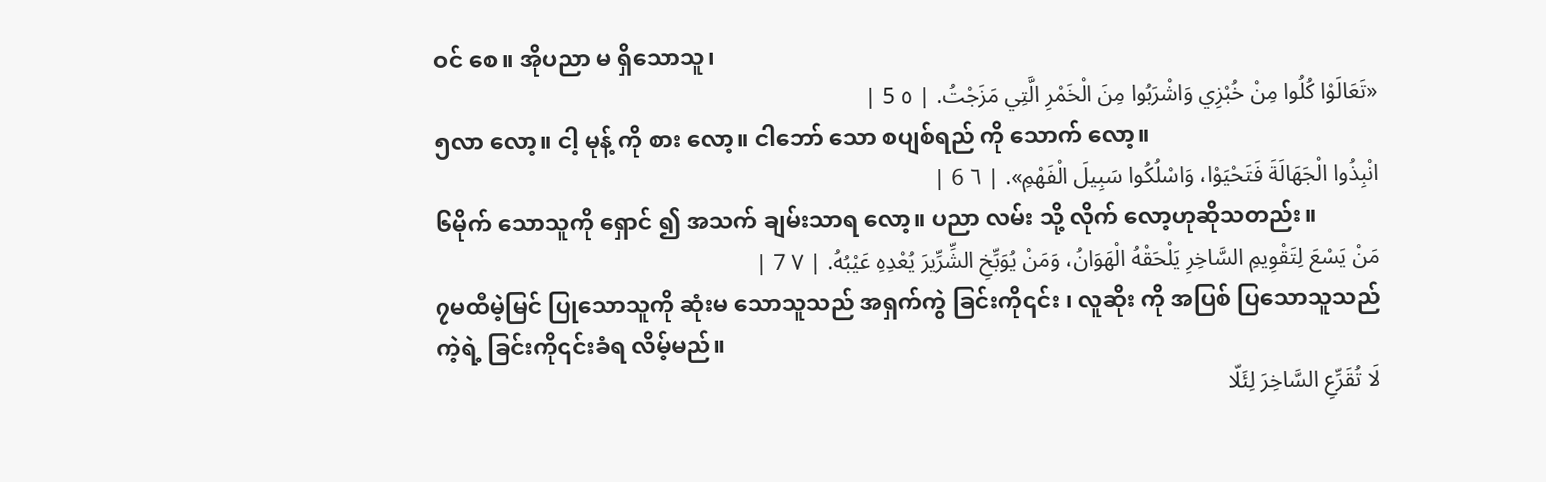ဝင် စေ။ အိုပညာ မ ရှိသောသူ၊
«تَعَالَوْا كُلُوا مِنْ خُبْزِي وَاشْرَبُوا مِنَ الْخَمْرِ الَّتِي مَزَجْتُ. | ٥ 5 |
၅လာ လော့။ ငါ့ မုန့် ကို စား လော့။ ငါဘော် သော စပျစ်ရည် ကို သောက် လော့။
انْبِذُوا الْجَهَالَةَ فَتَحْيَوْا، وَاسْلُكُوا سَبِيلَ الْفَهْمِ». | ٦ 6 |
၆မိုက် သောသူကို ရှောင် ၍ အသက် ချမ်းသာရ လော့။ ပညာ လမ်း သို့ လိုက် လော့ဟုဆိုသတည်း။
مَنْ يَسْعَ لِتَقْوِيمِ السَّاخِرِ يَلْحَقْهُ الْهَوَانُ، وَمَنْ يُوَبِّخِ الشِّرِّيرَ يُعْدِهِ عَيْبُهُ. | ٧ 7 |
၇မထီမဲ့မြင် ပြုသောသူကို ဆုံးမ သောသူသည် အရှက်ကွဲ ခြင်းကို၎င်း ၊ လူဆိုး ကို အပြစ် ပြသောသူသည် ကဲ့ရဲ့ ခြင်းကို၎င်းခံရ လိမ့်မည်။
لَا تُقَرِّعِ السَّاخِرَ لِئَلّا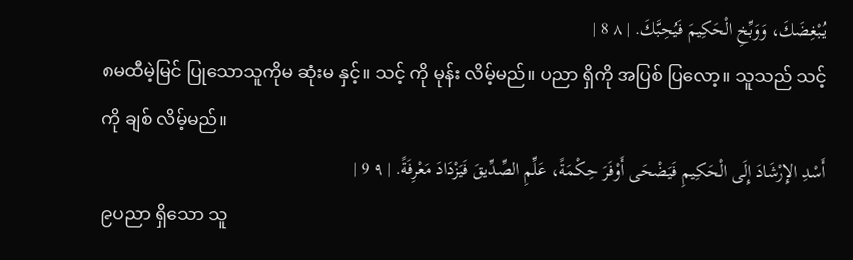يُبْغِضَكَ، وَوَبِّخِ الْحَكِيمَ فَيُحِبَّكَ. | ٨ 8 |
၈မထီမဲ့မြင် ပြုသောသူကိုမ ဆုံးမ နှင့်။ သင့် ကို မုန်း လိမ့်မည်။ ပညာ ရှိကို အပြစ် ပြလော့။ သူသည် သင့် ကို ချစ် လိမ့်မည်။
أَسْدِ الإِرْشَادَ إِلَى الْحَكِيمِ فَيَضْحَى أَوْفَرَ حِكْمَةً، عَلِّمِ الصِّدِّيقَ فَيَزْدَادَ مَعْرِفَةً. | ٩ 9 |
၉ပညာ ရှိသော သူ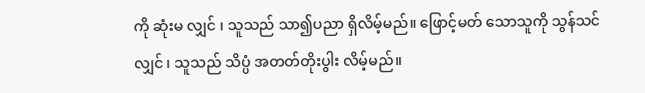ကို ဆုံးမ လျှင် ၊ သူသည် သာ၍ပညာ ရှိလိမ့်မည်။ ဖြောင့်မတ် သောသူကို သွန်သင် လျှင် ၊ သူသည် သိပ္ပံ အတတ်တိုးပွါး လိမ့်မည်။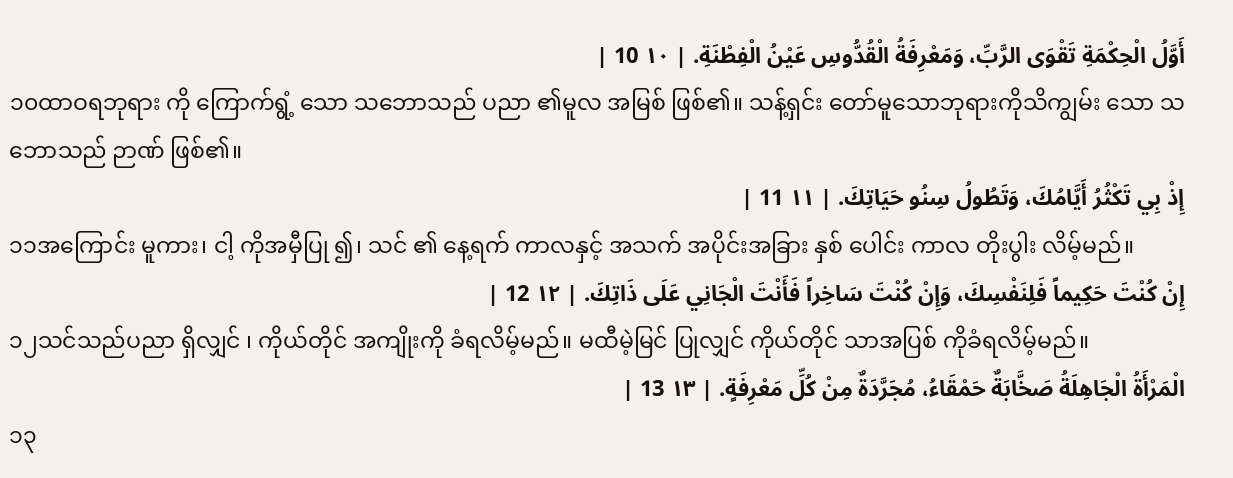أَوَّلُ الْحِكْمَةِ تَقْوَى الرَّبِّ، وَمَعْرِفَةُ الْقُدُّوسِ عَيْنُ الْفِطْنَةِ. | ١٠ 10 |
၁၀ထာဝရဘုရား ကို ကြောက်ရွံ့ သော သဘောသည် ပညာ ၏မူလ အမြစ် ဖြစ်၏။ သန့်ရှင်း တော်မူသောဘုရားကိုသိကျွမ်း သော သဘောသည် ဉာဏ် ဖြစ်၏။
إِذْ بِي تَكْثُرُ أَيَّامُكَ، وَتَطُولُ سِنُو حَيَاتِكَ. | ١١ 11 |
၁၁အကြောင်း မူကား၊ ငါ့ ကိုအမှီပြု ၍၊ သင် ၏ နေ့ရက် ကာလနှင့် အသက် အပိုင်းအခြား နှစ် ပေါင်း ကာလ တိုးပွါး လိမ့်မည်။
إِنْ كُنْتَ حَكِيماً فَلِنَفْسِكَ، وَإِنْ كُنْتَ سَاخِراً فَأَنْتَ الْجَانِي عَلَى ذَاتِكَ. | ١٢ 12 |
၁၂သင်သည်ပညာ ရှိလျှင် ၊ ကိုယ်တိုင် အကျိုးကို ခံရလိမ့်မည်။ မထီမဲ့မြင် ပြုလျှင် ကိုယ်တိုင် သာအပြစ် ကိုခံရလိမ့်မည်။
الْمَرْأَةُ الْجَاهِلَةُ صَخَّابَةٌ حَمْقَاءُ، مُجَرَّدَةٌ مِنْ كُلِّ مَعْرِفَةٍ. | ١٣ 13 |
၁၃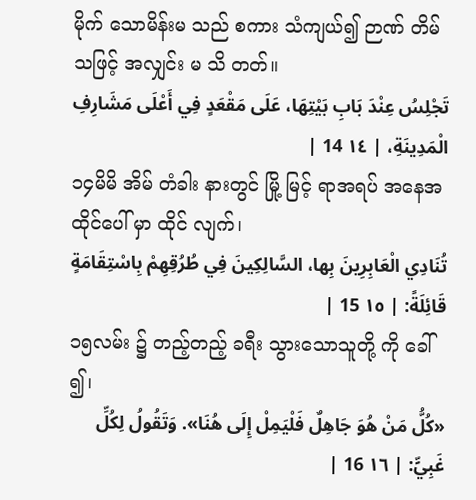မိုက် သောမိန်းမ သည် စကား သံကျယ်၍ ဉာဏ် တိမ်သဖြင့် အလျှင်း မ သိ တတ်။
تَجْلِسُ عِنْدَ بَابِ بَيْتِهَا، عَلَى مَقْعَدٍ فِي أَعْلَى مَشَارِفِ الْمَدِينَةِ، | ١٤ 14 |
၁၄မိမိ အိမ် တံခါး နားတွင် မြို့ မြင့် ရာအရပ် အနေအထိုင်ပေါ် မှာ ထိုင် လျက်၊
تُنَادِي الْعَابِرِينَ بِها، السَّالِكِينَ فِي طُرُقِهِمْ بِاسْتِقَامَةٍ قَائِلَةً: | ١٥ 15 |
၁၅လမ်း ၌ တည့်တည့် ခရီး သွားသောသူတို့ ကို ခေါ် ၍၊
«كُلُّ مَنْ هُوَ جَاهِلٌ فَلْيَمِلْ إِلَى هُنَا». وَتَقُولُ لِكُلِّ غَبِيٍّ: | ١٦ 16 |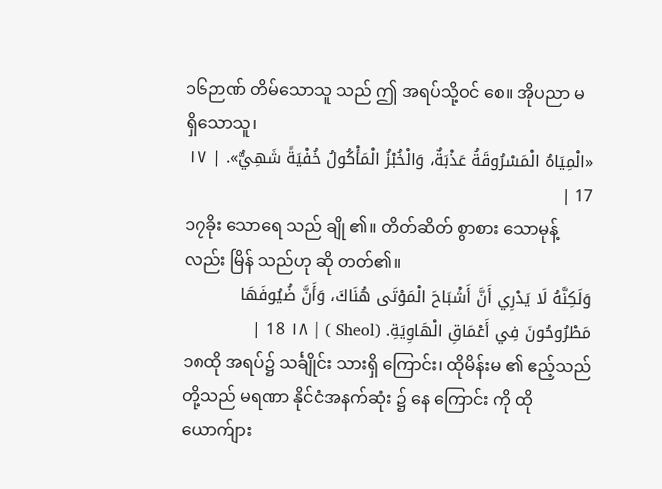၁၆ဉာဏ် တိမ်သောသူ သည် ဤ အရပ်သို့ဝင် စေ။ အိုပညာ မ ရှိသောသူ၊
«الْمِيَاهُ الْمَسْرُوقَةُ عَذْبَةٌ، وَالْخُبْزُ الْمَأْكُولُ خُفْيَةً شَهِيٌّ». | ١٧ 17 |
၁၇ခိုး သောရေ သည် ချို ၏။ တိတ်ဆိတ် စွာစား သောမုန့် လည်း မြိန် သည်ဟု ဆို တတ်၏။
وَلَكِنَّهُ لَا يَدْرِي أَنَّ أَشْبَاحَ الْمَوْتَى هُنَاكَ، وَأَنَّ ضُيُوفَهَا مَطْرُوحُونَ فِي أَعْمَاقِ الْهَاوِيَةِ. (Sheol ) | ١٨ 18 |
၁၈ထို အရပ်၌ သင်္ချိုင်း သားရှိ ကြောင်း၊ ထိုမိန်းမ ၏ ဧည့်သည်တို့သည် မရဏာ နိုင်ငံအနက်ဆုံး ၌ နေ ကြောင်း ကို ထိုယောက်ျား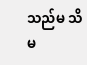သည်မ သိ မ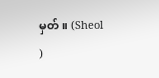မှတ်။ (Sheol )